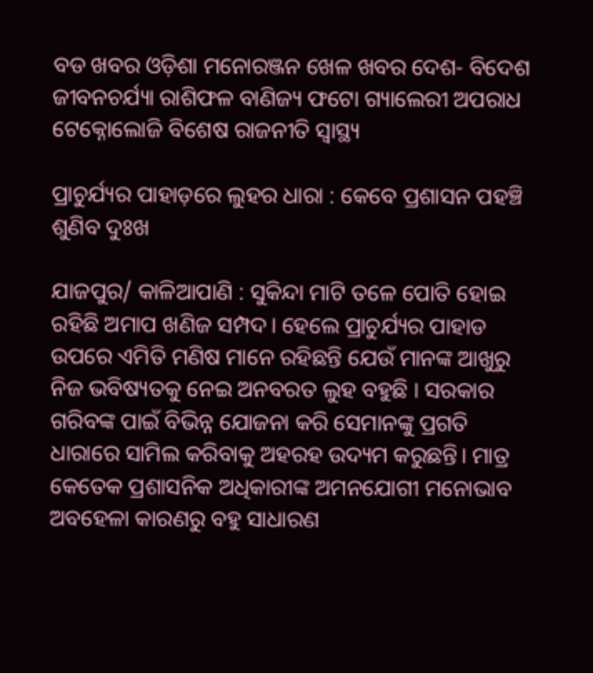ବଡ ଖବର ଓଡ଼ିଶା ମନୋରଞ୍ଜନ ଖେଳ ଖବର ଦେଶ- ବିଦେଶ ଜୀବନଚର୍ଯ୍ୟା ରାଶିଫଳ ବାଣିଜ୍ୟ ଫଟୋ ଗ୍ୟାଲେରୀ ଅପରାଧ ଟେକ୍ନୋଲୋଜି ବିଶେଷ ରାଜନୀତି ସ୍ଵାସ୍ଥ୍ୟ

ପ୍ରାଚୁର୍ଯ୍ୟର ପାହାଡ଼ରେ ଲୁହର ଧାରା : କେବେ ପ୍ରଶାସନ ପହଞ୍ଚି ଶୁଣିବ ଦୁଃଖ

ଯାଜପୁର/ କାଳିଆପାଣି : ସୁକିନ୍ଦା ମାଟି ତଳେ ପୋତି ହୋଇ ରହିଛି ଅମାପ ଖଣିଜ ସମ୍ପଦ। ହେଲେ ପ୍ରାଚୁର୍ଯ୍ୟର ପାହାଡ ଉପରେ ଏମିତି ମଣିଷ ମାନେ ରହିଛନ୍ତି ଯେଉଁ ମାନଙ୍କ ଆଖୁରୁ ନିଜ ଭବିଷ୍ୟତକୁ ନେଇ ଅନବରତ ଲୁହ ବହୁଛି । ସରକାର ଗରିବଙ୍କ ପାଇଁ ବିଭିନ୍ନ ଯୋଜନା କରି ସେମାନଙ୍କୁ ପ୍ରଗତି ଧାରାରେ ସାମିଲ କରିବାକୁ ଅହରହ ଉଦ୍ୟମ କରୁଛନ୍ତି। ମାତ୍ର କେତେକ ପ୍ରଶାସନିକ ଅଧିକାରୀଙ୍କ ଅମନଯୋଗୀ ମନୋଭାବ ଅବହେଳା କାରଣରୁ ବହୁ ସାଧାରଣ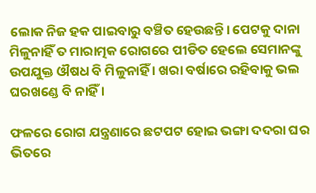ଲୋକ ନିଜ ହକ ପାଇବାରୁ ବଞ୍ଚିତ ହେଉଛନ୍ତି। ପେଟକୁ ଦାନା ମିଳୁନାହିଁ ତ ମାରାତ୍ମକ ରୋଗରେ ପୀଡିତ ହେଲେ ସେମାନଙ୍କୁ ଉପଯୁକ୍ତ ଔଷଧ ବି ମିଳୁନାହିଁ । ଖରା ବର୍ଷାରେ ରହିବାକୁ ଭଲ ଘରଖଣ୍ଡେ ବି ନାହିଁ ।

ଫଳରେ ରୋଗ ଯନ୍ତ୍ରଣାରେ ଛଟପଟ ହୋଇ ଭଙ୍ଗା ଦଦରା ଘର ଭିତରେ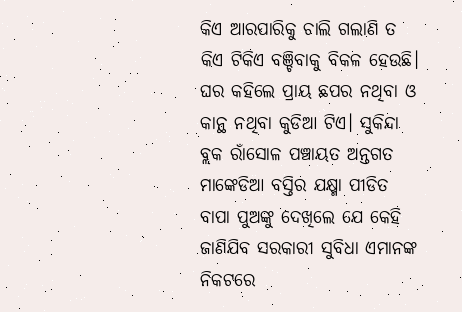କିଏ ଆରପାରିକୁ ଚାଲି ଗଲାଣି ତ କିଏ ଟିକିଏ ବଞ୍ଚିବାକୁ ବିକଳ ହେଉଛି। ଘର କହିଲେ ପ୍ରାୟ ଛପର ନଥିବା ଓ କାନ୍ଥ ନଥିବା କୁଡିଆ ଟିଏ। ସୁକିନ୍ଦା ବ୍ଲକ ରାଁସୋଳ ପଞ୍ଚାୟତ ଅନ୍ତଗତ ମାଙ୍କେଡିଆ ବସ୍ତିର ଯକ୍ଷ୍ମା ପୀଡିତ ବାପା ପୁଅଙ୍କୁ ଦେଖିଲେ ଯେ କେହି ଜାଣିଯିବ ସରକାରୀ ସୁବିଧା ଏମାନଙ୍କ ନିକଟରେ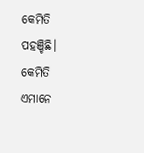କେମିତି ପହଞ୍ଚିଛି। କେମିତି ଏମାନେ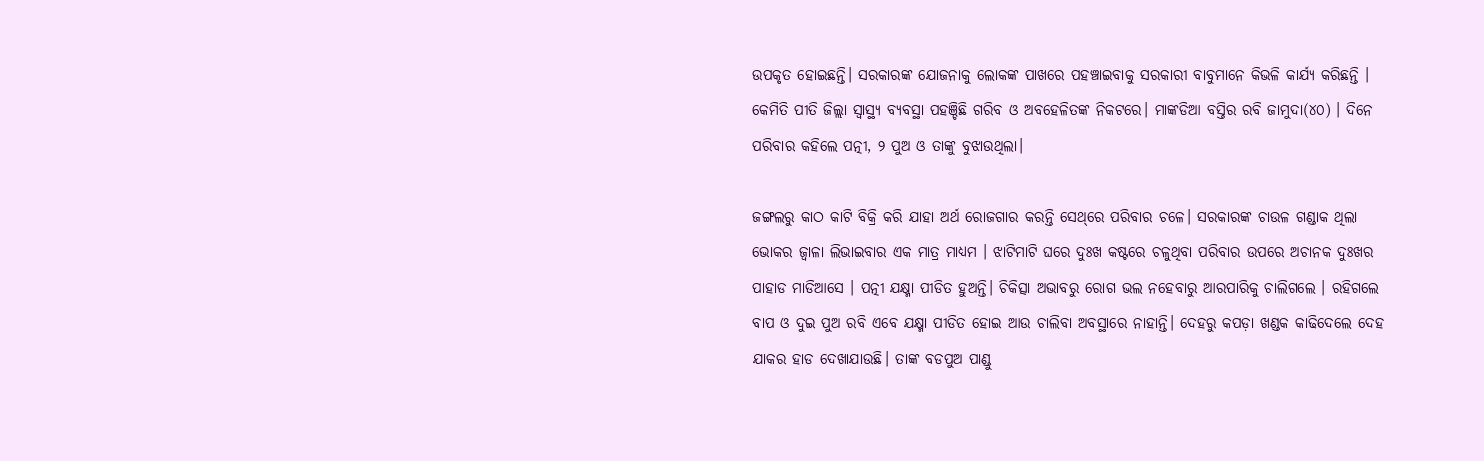ଉପକୃତ ହୋଇଛନ୍ତି। ସରକାରଙ୍କ ଯୋଜନାକୁ ଲୋକଙ୍କ ପାଖରେ ପହଞ୍ଚାଇବାକୁ ସରକାରୀ ବାବୁମାନେ କିଭଳି କାର୍ଯ୍ୟ କରିଛନ୍ତି । କେମିତି ପୀତି ଜିଲ୍ଲା ସ୍ବାସ୍ଥ୍ୟ ବ୍ୟବସ୍ଥା ପହଞ୍ଚିଛି ଗରିବ ଓ ଅବହେଳିତଙ୍କ ନିକଟରେ। ମାଙ୍କଡିଆ ବସ୍ତିର ରବି ଜାମୁଦା(୪୦) । ଦିନେ ପରିବାର କହିଲେ ପତ୍ନୀ, ୨ ପୁଅ ଓ ତାଙ୍କୁ ବୁଝାଉଥିଲା।

ଜଙ୍ଗଲରୁ କାଠ କାଟି ବିକ୍ରି କରି ଯାହା ଅର୍ଥ ରୋଜଗାର କରନ୍ତି ସେଥ୍‌ରେ ପରିବାର ଚଳେ। ସରକାରଙ୍କ ଚାଉଳ ଗଣ୍ଡାକ ଥିଲା ଭୋକର ଜ୍ଵାଳା ଲିଭାଇବାର ଏକ ମାତ୍ର ମାଧ୍ୟମ । ଝାଟିମାଟି ଘରେ ଦୁଃଖ କଷ୍ଟରେ ଚଳୁଥିବା ପରିବାର ଉପରେ ଅଚାନକ ଦୁଃଖର ପାହାଡ ମାଡିଆସେ । ପତ୍ନୀ ଯକ୍ଷ୍ମା ପୀଡିତ ହୁଅନ୍ତି। ଚିକିତ୍ସା ଅଭାବରୁ ରୋଗ ଭଲ ନହେବାରୁ ଆରପାରିକୁ ଚାଲିଗଲେ । ରହିଗଲେ ବାପ ଓ ଦୁଇ ପୁଅ ରବି ଏବେ ଯକ୍ଷ୍ମା ପୀଡିତ ହୋଇ ଆଉ ଚାଲିବା ଅବସ୍ଥାରେ ନାହାନ୍ତି। ଦେହରୁ କପଡ଼ା ଖଣ୍ଡକ କାଢିଦେଲେ ଦେହ ଯାକର ହାଡ ଦେଖାଯାଉଛି। ତାଙ୍କ ବଡପୁଅ ପାଣ୍ଡୁ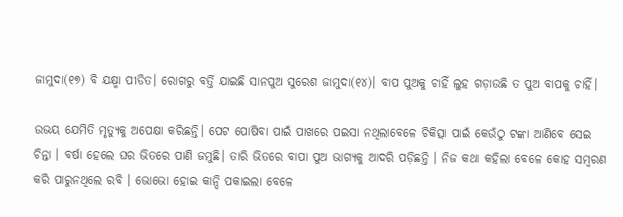ଜାମୁଦା(୧୭) ବି ଯକ୍ଷ୍ମା ପୀଡିତ। ରୋଗରୁ ବର୍ତ୍ତି ଯାଇଛି ସାନପୁଅ ସୁରେଶ ଜାମୁଦା(୧୪)। ବାପ ପୁଅକୁ ଚାହିଁ ଲୁହ ଗଡ଼ାଉଛି ତ ପୁଅ ବାପକୁ ଚାହିଁ।

ଉଭୟ ଯେମିତି ମୃତ୍ୟୁକୁ ଅପେକ୍ଷା କରିଛନ୍ତି। ପେଟ ପୋଷିବା ପାଇଁ ପାଖରେ ପଇସା ନଥିଲାବେଳେ ଚିକିତ୍ସା ପାଇଁ କେଉଁଠୁ ଟଙ୍କା ଆଣିବେ ସେଇ ଚିନ୍ତା । ବର୍ଷା ହେଲେ ଘର ଭିତରେ ପାଣି ଜମୁଛି। ତାରି ଭିତରେ ବାପା ପୁଅ ଭାଗ୍ୟକୁ ଆଦରି ପଡ଼ିଛନ୍ତି । ନିଜ କଥା କହିଲା ବେଳେ କୋହ ସମ୍ବରଣ କରି ପାରୁନଥିଲେ ରବି । ଭୋଭୋ ହୋଇ କାନ୍ଦି ପକାଇଲା ବେଳେ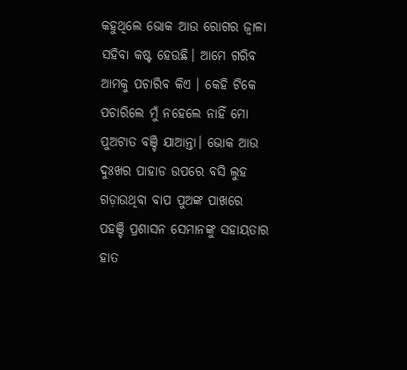କହୁଥିଲେ ଭୋକ ଆଉ ରୋଗର ଜ୍ବାଳା ସହିବା କଷ୍ଟ ହେଉଛି। ଆମେ ଗରିବ ଆମକୁ ପଚାରିବ କିଏ । କେହି ଟିକେ ପଚାରିଲେ ମୁଁ ନହେଲେ ନାହିଁ ମୋ ପୁଅଟାତ ବଞ୍ଚି ଯାଆନ୍ତା। ଭୋକ ଆଉ ଦୁଃଖର ପାହାଡ ଉପରେ ବସି ଲୁହ ଗଡ଼ାଉଥିବା ବାପ ପୁଅଙ୍କ ପାଖରେ ପହଞ୍ଚି ପ୍ରଶାସନ ସେମାନଙ୍କୁ ସହାୟତାର ହାତ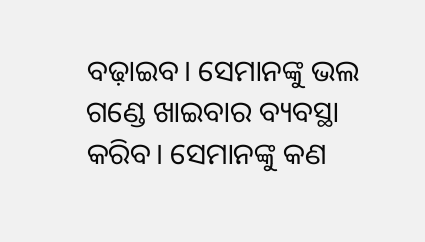ବଢ଼ାଇବ। ସେମାନଙ୍କୁ ଭଲ ଗଣ୍ଡେ ଖାଇବାର ବ୍ୟବସ୍ଥା କରିବ। ସେମାନଙ୍କୁ କଣ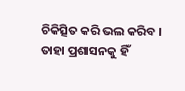ଚିକିତ୍ସିତ କରି ଭଲ କରିବ । ତାହା ପ୍ରଶାସନକୁ ହିଁ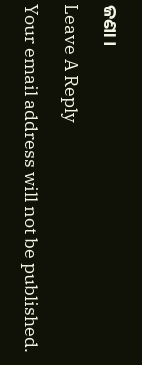ଜଣା।

Leave A Reply

Your email address will not be published.